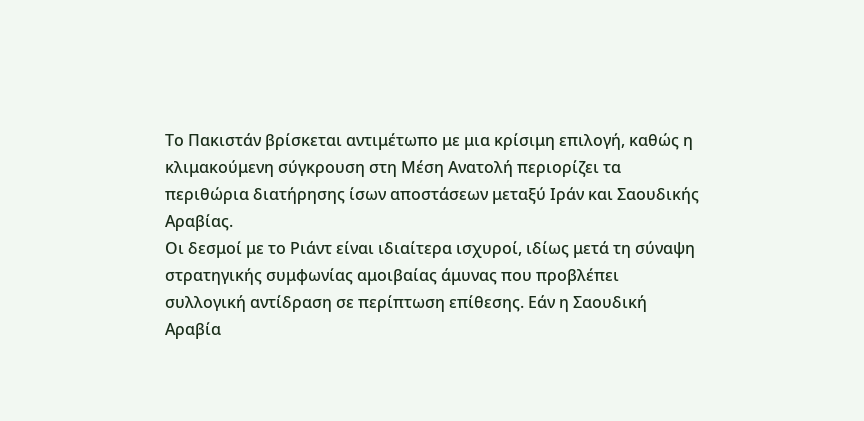Το Πακιστάν βρίσκεται αντιμέτωπο με μια κρίσιμη επιλογή, καθώς η κλιμακούμενη σύγκρουση στη Μέση Ανατολή περιορίζει τα περιθώρια διατήρησης ίσων αποστάσεων μεταξύ Ιράν και Σαουδικής Αραβίας.
Οι δεσμοί με το Ριάντ είναι ιδιαίτερα ισχυροί, ιδίως μετά τη σύναψη στρατηγικής συμφωνίας αμοιβαίας άμυνας που προβλέπει συλλογική αντίδραση σε περίπτωση επίθεσης. Εάν η Σαουδική Αραβία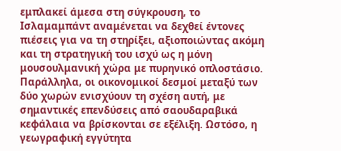εμπλακεί άμεσα στη σύγκρουση, το Ισλαμαμπάντ αναμένεται να δεχθεί έντονες πιέσεις για να τη στηρίξει, αξιοποιώντας ακόμη και τη στρατηγική του ισχύ ως η μόνη μουσουλμανική χώρα με πυρηνικό οπλοστάσιο.
Παράλληλα, οι οικονομικοί δεσμοί μεταξύ των δύο χωρών ενισχύουν τη σχέση αυτή, με σημαντικές επενδύσεις από σαουδαραβικά κεφάλαια να βρίσκονται σε εξέλιξη. Ωστόσο, η γεωγραφική εγγύτητα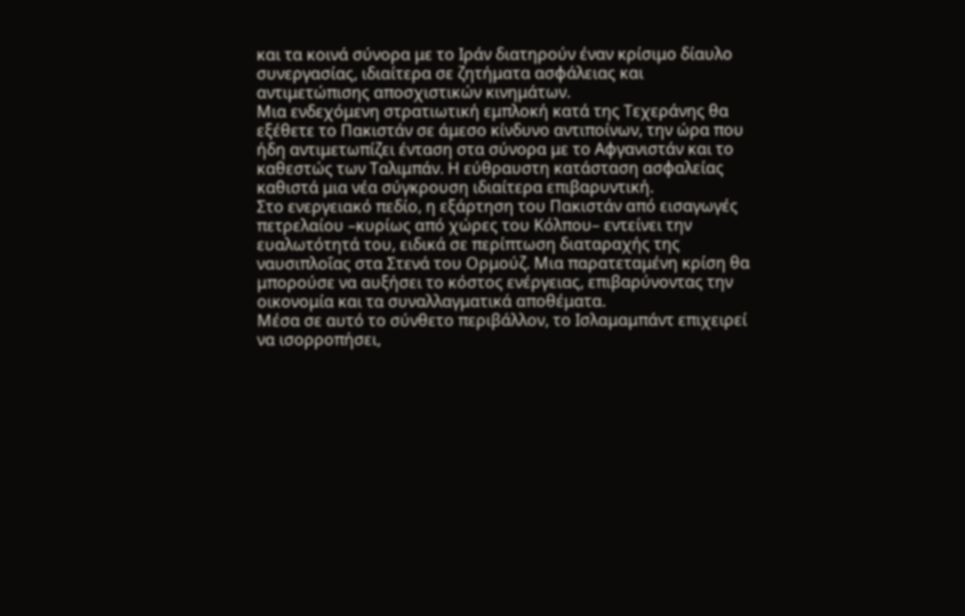και τα κοινά σύνορα με το Ιράν διατηρούν έναν κρίσιμο δίαυλο συνεργασίας, ιδιαίτερα σε ζητήματα ασφάλειας και αντιμετώπισης αποσχιστικών κινημάτων.
Μια ενδεχόμενη στρατιωτική εμπλοκή κατά της Τεχεράνης θα εξέθετε το Πακιστάν σε άμεσο κίνδυνο αντιποίνων, την ώρα που ήδη αντιμετωπίζει ένταση στα σύνορα με το Αφγανιστάν και το καθεστώς των Ταλιμπάν. Η εύθραυστη κατάσταση ασφαλείας καθιστά μια νέα σύγκρουση ιδιαίτερα επιβαρυντική.
Στο ενεργειακό πεδίο, η εξάρτηση του Πακιστάν από εισαγωγές πετρελαίου –κυρίως από χώρες του Κόλπου– εντείνει την ευαλωτότητά του, ειδικά σε περίπτωση διαταραχής της ναυσιπλοΐας στα Στενά του Ορμούζ. Μια παρατεταμένη κρίση θα μπορούσε να αυξήσει το κόστος ενέργειας, επιβαρύνοντας την οικονομία και τα συναλλαγματικά αποθέματα.
Μέσα σε αυτό το σύνθετο περιβάλλον, το Ισλαμαμπάντ επιχειρεί να ισορροπήσει,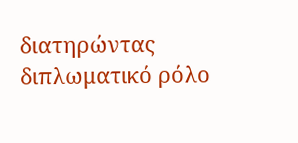διατηρώντας διπλωματικό ρόλο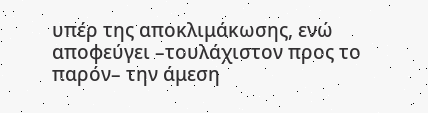υπέρ της αποκλιμάκωσης, ενώ αποφεύγει –τουλάχιστον προς το παρόν– την άμεση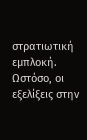στρατιωτική εμπλοκή. Ωστόσο, οι εξελίξεις στην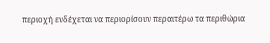περιοχή ενδέχεται να περιορίσουν περαιτέρω τα περιθώρια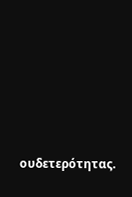ουδετερότητας.